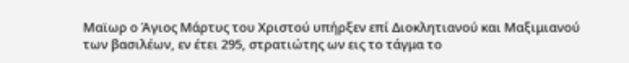Μαϊωρ ο Άγιος Μάρτυς του Χριστού υπήρξεν επί Διοκλητιανού και Μαξιμιανού των βασιλέων, εν έτει 295, στρατιώτης ων εις το τάγμα το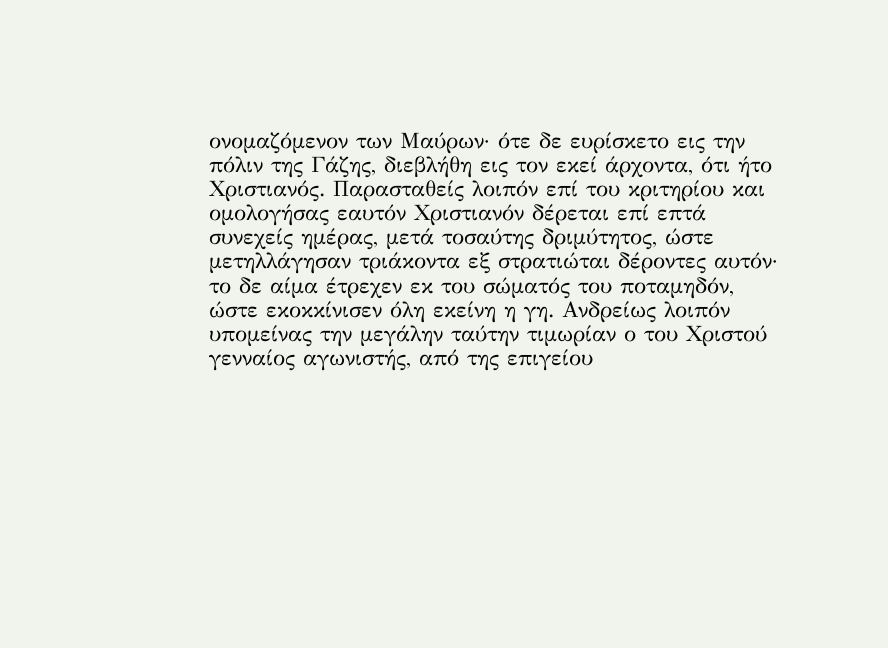ονομαζόμενον των Μαύρων· ότε δε ευρίσκετο εις την πόλιν της Γάζης, διεβλήθη εις τον εκεί άρχοντα, ότι ήτο Χριστιανός. Παρασταθείς λοιπόν επί του κριτηρίου και ομολογήσας εαυτόν Χριστιανόν δέρεται επί επτά συνεχείς ημέρας, μετά τοσαύτης δριμύτητος, ώστε μετηλλάγησαν τριάκοντα εξ στρατιώται δέροντες αυτόν· το δε αίμα έτρεχεν εκ του σώματός του ποταμηδόν, ώστε εκοκκίνισεν όλη εκείνη η γη. Ανδρείως λοιπόν υπομείνας την μεγάλην ταύτην τιμωρίαν ο του Χριστού γενναίος αγωνιστής, από της επιγείου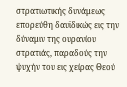στρατιωτικής δυνάμεως επορεύθη δαυϊδικώς εις την δύναμιν της ουρανίου στρατιάς, παραδούς την ψυχήν του εις χείρας Θεού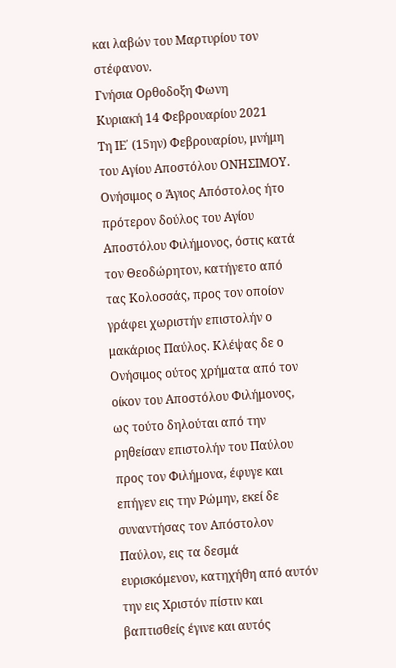και λαβών του Μαρτυρίου τον στέφανον.
Γνήσια Ορθοδοξη Φωνη
Κυριακή 14 Φεβρουαρίου 2021
Τη ΙΕ΄ (15ην) Φεβρουαρίου, μνήμη του Αγίου Αποστόλου ΟΝΗΣΙΜΟΥ.
Ονήσιμος ο Άγιος Απόστολος ήτο πρότερον δούλος του Αγίου Αποστόλου Φιλήμονος, όστις κατά τον Θεοδώρητον, κατήγετο από τας Κολοσσάς, προς τον οποίον γράφει χωριστήν επιστολήν ο μακάριος Παύλος. Κλέψας δε ο Ονήσιμος ούτος χρήματα από τον οίκον του Αποστόλου Φιλήμονος, ως τούτο δηλούται από την ρηθείσαν επιστολήν του Παύλου προς τον Φιλήμονα, έφυγε και επήγεν εις την Ρώμην, εκεί δε συναντήσας τον Απόστολον Παύλον, εις τα δεσμά ευρισκόμενον, κατηχήθη από αυτόν την εις Χριστόν πίστιν και βαπτισθείς έγινε και αυτός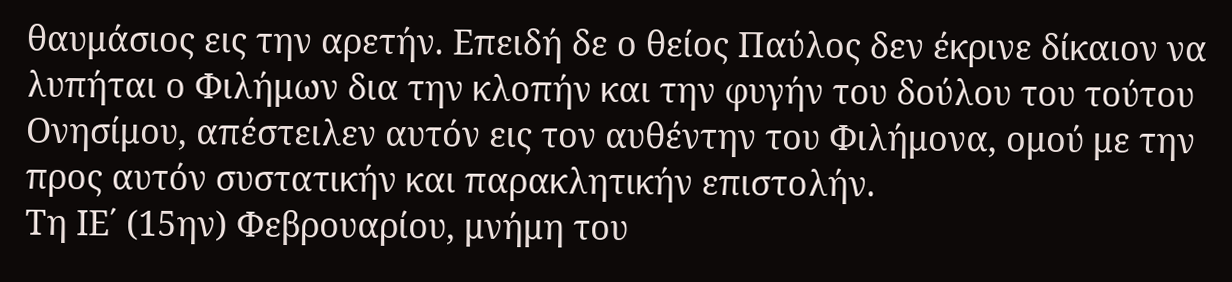θαυμάσιος εις την αρετήν. Επειδή δε ο θείος Παύλος δεν έκρινε δίκαιον να λυπήται ο Φιλήμων δια την κλοπήν και την φυγήν του δούλου του τούτου Ονησίμου, απέστειλεν αυτόν εις τον αυθέντην του Φιλήμονα, ομού με την προς αυτόν συστατικήν και παρακλητικήν επιστολήν.
Τη ΙΕ΄ (15ην) Φεβρουαρίου, μνήμη του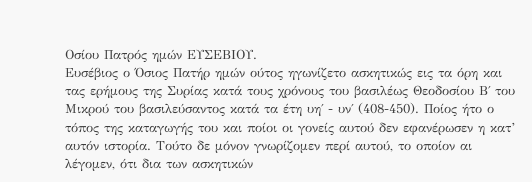Οσίου Πατρός ημών ΕΥΣΕΒΙΟΥ.
Ευσέβιος ο Όσιος Πατήρ ημών ούτος ηγωνίζετο ασκητικώς εις τα όρη και τας ερήμους της Συρίας κατά τους χρόνους του βασιλέως Θεοδοσίου Β΄ του Μικρού του βασιλεύσαντος κατά τα έτη υη΄ - υν΄ (408-450). Ποίος ήτο ο τόπος της καταγωγής του και ποίοι οι γονείς αυτού δεν εφανέρωσεν η κατ’ αυτόν ιστορία. Τούτο δε μόνον γνωρίζομεν περί αυτού, το οποίον αι λέγομεν, ότι δια των ασκητικών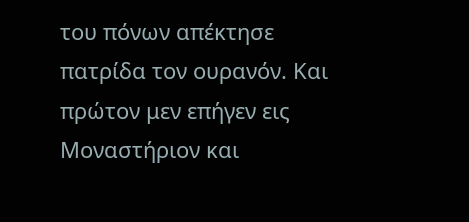του πόνων απέκτησε πατρίδα τον ουρανόν. Και πρώτον μεν επήγεν εις Μοναστήριον και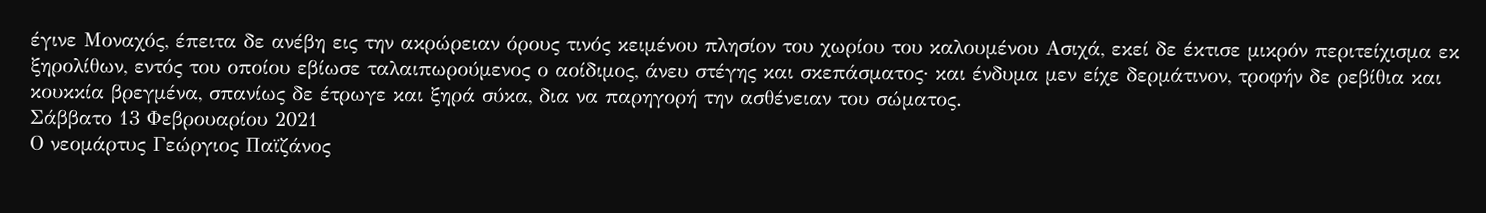έγινε Μοναχός, έπειτα δε ανέβη εις την ακρώρειαν όρους τινός κειμένου πλησίον του χωρίου του καλουμένου Ασιχά, εκεί δε έκτισε μικρόν περιτείχισμα εκ ξηρολίθων, εντός του οποίου εβίωσε ταλαιπωρούμενος ο αοίδιμος, άνευ στέγης και σκεπάσματος· και ένδυμα μεν είχε δερμάτινον, τροφήν δε ρεβίθια και κουκκία βρεγμένα, σπανίως δε έτρωγε και ξηρά σύκα, δια να παρηγορή την ασθένειαν του σώματος.
Σάββατο 13 Φεβρουαρίου 2021
Ο νεομάρτυς Γεώργιος Παϊζάνος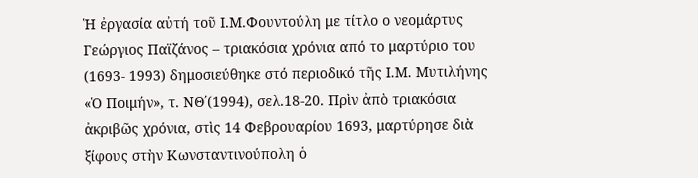Ἡ ἐργασία αὐτή τοῦ Ι.Μ.Φουντούλη με τίτλο ο νεομάρτυς Γεώργιος Παϊζάνος – τριακόσια χρόνια από το μαρτύριο του (1693- 1993) δημοσιεύθηκε στό περιοδικό τῆς Ι.Μ. Μυτιλήνης «Ὁ Ποιμήν», τ. ΝΘ΄(1994), σελ.18‐20. Πρὶν ἀπὸ τριακόσια ἀκριβῶς χρόνια, στὶς 14 Φεβρουαρίου 1693, μαρτύρησε διὰ ξίφους στὴν Κωνσταντινούπολη ὁ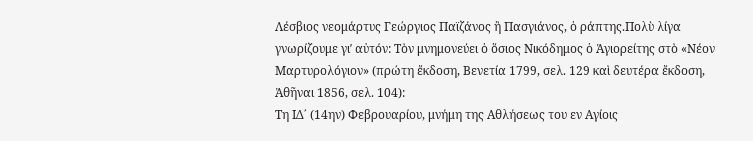Λέσβιος νεομάρτυς Γεώργιος Παϊζάνος ἢ Πασγιάνος, ὁ ράπτης.Πολὺ λίγα γνωρίζουμε γιʹ αὐτόν: Τὸν μνημονεύει ὁ ὅσιος Νικόδημος ὁ Ἁγιορείτης στὸ «Νέον Μαρτυρολόγιον» (πρώτη ἔκδοση, Βενετία 1799, σελ. 129 καὶ δευτέρα ἔκδοση, Ἀθῆναι 1856, σελ. 104):
Τη ΙΔ΄ (14ην) Φεβρουαρίου, μνήμη της Αθλήσεως του εν Αγίοις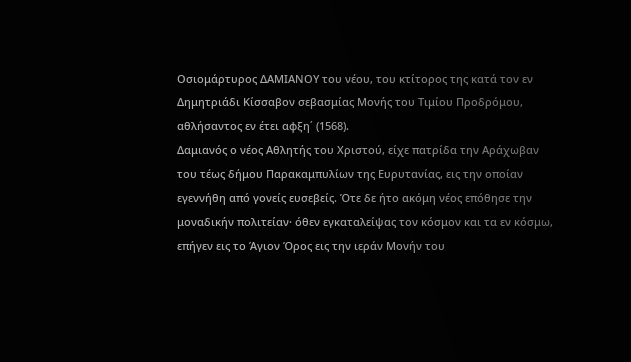Οσιομάρτυρος ΔΑΜΙΑΝΟΥ του νέου, του κτίτορος της κατά τον εν Δημητριάδι Κίσσαβον σεβασμίας Μονής του Τιμίου Προδρόμου, αθλήσαντος εν έτει αφξη΄ (1568).
Δαμιανός ο νέος Αθλητής του Χριστού, είχε πατρίδα την Αράχωβαν του τέως δήμου Παρακαμπυλίων της Ευρυτανίας, εις την οποίαν εγεννήθη από γονείς ευσεβείς. Ότε δε ήτο ακόμη νέος επόθησε την μοναδικήν πολιτείαν· όθεν εγκαταλείψας τον κόσμον και τα εν κόσμω, επήγεν εις το Άγιον Όρος εις την ιεράν Μονήν του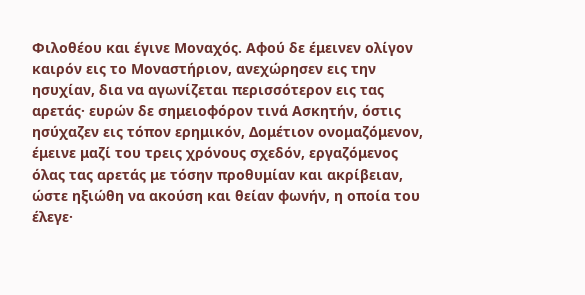Φιλοθέου και έγινε Μοναχός. Αφού δε έμεινεν ολίγον καιρόν εις το Μοναστήριον, ανεχώρησεν εις την ησυχίαν, δια να αγωνίζεται περισσότερον εις τας αρετάς· ευρών δε σημειοφόρον τινά Ασκητήν, όστις ησύχαζεν εις τόπον ερημικόν, Δομέτιον ονομαζόμενον, έμεινε μαζί του τρεις χρόνους σχεδόν, εργαζόμενος όλας τας αρετάς με τόσην προθυμίαν και ακρίβειαν, ώστε ηξιώθη να ακούση και θείαν φωνήν, η οποία του έλεγε·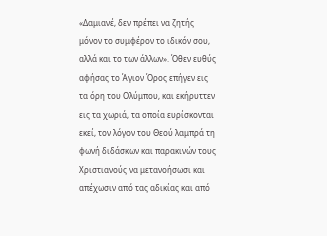«Δαμιανέ, δεν πρέπει να ζητής μόνον το συμφέρον το ιδικόν σου, αλλά και το των άλλων». Όθεν ευθύς αφήσας το Άγιον Όρος επήγεν εις τα όρη του Ολύμπου, και εκήρυττεν εις τα χωριά, τα οποία ευρίσκονται εκεί, τον λόγον του Θεού λαμπρά τη φωνή διδάσκων και παρακινών τους Χριστιανούς να μετανοήσωσι και απέχωσιν από τας αδικίας και από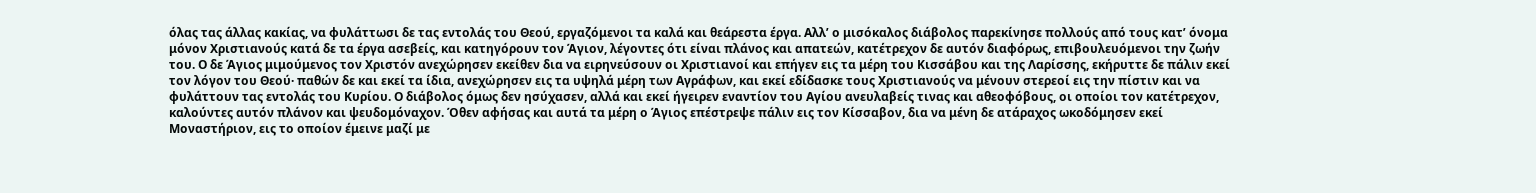όλας τας άλλας κακίας, να φυλάττωσι δε τας εντολάς του Θεού, εργαζόμενοι τα καλά και θεάρεστα έργα. Αλλ’ ο μισόκαλος διάβολος παρεκίνησε πολλούς από τους κατ’ όνομα μόνον Χριστιανούς κατά δε τα έργα ασεβείς, και κατηγόρουν τον Άγιον, λέγοντες ότι είναι πλάνος και απατεών, κατέτρεχον δε αυτόν διαφόρως, επιβουλευόμενοι την ζωήν του. Ο δε Άγιος μιμούμενος τον Χριστόν ανεχώρησεν εκείθεν δια να ειρηνεύσουν οι Χριστιανοί και επήγεν εις τα μέρη του Κισσάβου και της Λαρίσσης, εκήρυττε δε πάλιν εκεί τον λόγον του Θεού· παθών δε και εκεί τα ίδια, ανεχώρησεν εις τα υψηλά μέρη των Αγράφων, και εκεί εδίδασκε τους Χριστιανούς να μένουν στερεοί εις την πίστιν και να φυλάττουν τας εντολάς του Κυρίου. Ο διάβολος όμως δεν ησύχασεν, αλλά και εκεί ήγειρεν εναντίον του Αγίου ανευλαβείς τινας και αθεοφόβους, οι οποίοι τον κατέτρεχον, καλούντες αυτόν πλάνον και ψευδομόναχον. Όθεν αφήσας και αυτά τα μέρη ο Άγιος επέστρεψε πάλιν εις τον Κίσσαβον, δια να μένη δε ατάραχος ωκοδόμησεν εκεί Μοναστήριον, εις το οποίον έμεινε μαζί με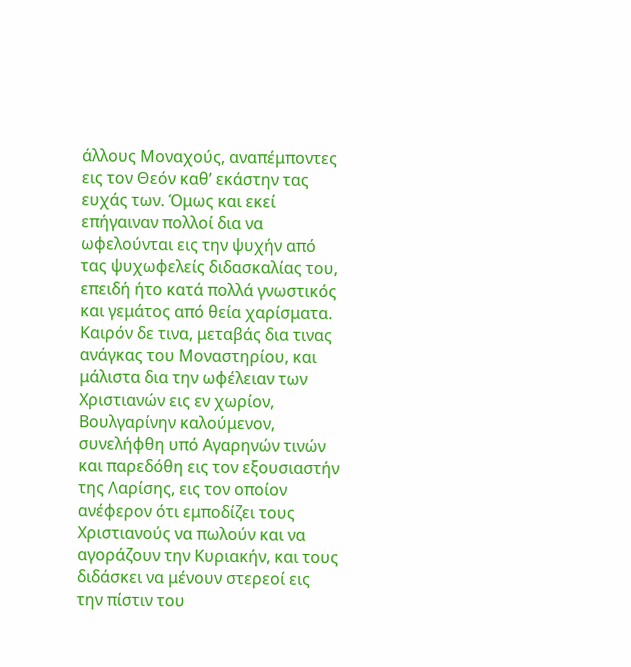άλλους Μοναχούς, αναπέμποντες εις τον Θεόν καθ’ εκάστην τας ευχάς των. Όμως και εκεί επήγαιναν πολλοί δια να ωφελούνται εις την ψυχήν από τας ψυχωφελείς διδασκαλίας του, επειδή ήτο κατά πολλά γνωστικός και γεμάτος από θεία χαρίσματα. Καιρόν δε τινα, μεταβάς δια τινας ανάγκας του Μοναστηρίου, και μάλιστα δια την ωφέλειαν των Χριστιανών εις εν χωρίον, Βουλγαρίνην καλούμενον, συνελήφθη υπό Αγαρηνών τινών και παρεδόθη εις τον εξουσιαστήν της Λαρίσης, εις τον οποίον ανέφερον ότι εμποδίζει τους Χριστιανούς να πωλούν και να αγοράζουν την Κυριακήν, και τους διδάσκει να μένουν στερεοί εις την πίστιν του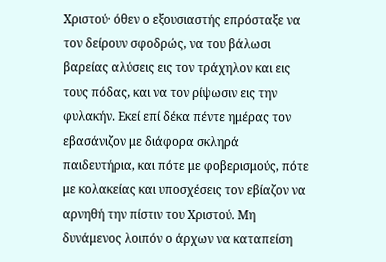Χριστού· όθεν ο εξουσιαστής επρόσταξε να τον δείρουν σφοδρώς, να του βάλωσι βαρείας αλύσεις εις τον τράχηλον και εις τους πόδας, και να τον ρίψωσιν εις την φυλακήν. Εκεί επί δέκα πέντε ημέρας τον εβασάνιζον με διάφορα σκληρά παιδευτήρια, και πότε με φοβερισμούς, πότε με κολακείας και υποσχέσεις τον εβίαζον να αρνηθή την πίστιν του Χριστού. Μη δυνάμενος λοιπόν ο άρχων να καταπείση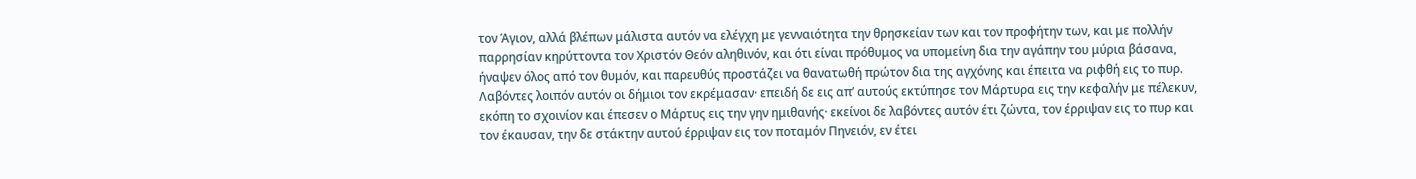τον Άγιον, αλλά βλέπων μάλιστα αυτόν να ελέγχη με γενναιότητα την θρησκείαν των και τον προφήτην των, και με πολλήν παρρησίαν κηρύττοντα τον Χριστόν Θεόν αληθινόν, και ότι είναι πρόθυμος να υπομείνη δια την αγάπην του μύρια βάσανα, ήναψεν όλος από τον θυμόν, και παρευθύς προστάζει να θανατωθή πρώτον δια της αγχόνης και έπειτα να ριφθή εις το πυρ. Λαβόντες λοιπόν αυτόν οι δήμιοι τον εκρέμασαν· επειδή δε εις απ’ αυτούς εκτύπησε τον Μάρτυρα εις την κεφαλήν με πέλεκυν, εκόπη το σχοινίον και έπεσεν ο Μάρτυς εις την γην ημιθανής· εκείνοι δε λαβόντες αυτόν έτι ζώντα, τον έρριψαν εις το πυρ και τον έκαυσαν, την δε στάκτην αυτού έρριψαν εις τον ποταμόν Πηνειόν, εν έτει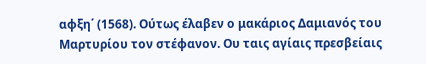αφξη΄ (1568). Ούτως έλαβεν ο μακάριος Δαμιανός του Μαρτυρίου τον στέφανον. Ου ταις αγίαις πρεσβείαις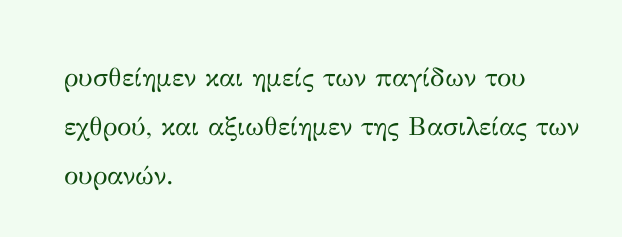ρυσθείημεν και ημείς των παγίδων του εχθρού, και αξιωθείημεν της Βασιλείας των ουρανών.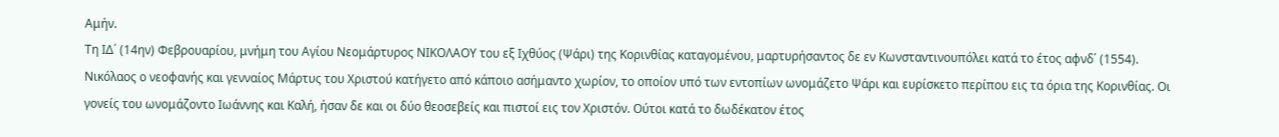Αμήν.
Τη ΙΔ΄ (14ην) Φεβρουαρίου, μνήμη του Αγίου Νεομάρτυρος ΝΙΚΟΛΑΟΥ του εξ Ιχθύος (Ψάρι) της Κορινθίας καταγομένου, μαρτυρήσαντος δε εν Κωνσταντινουπόλει κατά το έτος αφνδ΄ (1554).
Νικόλαος ο νεοφανής και γενναίος Μάρτυς του Χριστού κατήγετο από κάποιο ασήμαντο χωρίον, το οποίον υπό των εντοπίων ωνομάζετο Ψάρι και ευρίσκετο περίπου εις τα όρια της Κορινθίας. Οι γονείς του ωνομάζοντο Ιωάννης και Καλή, ήσαν δε και οι δύο θεοσεβείς και πιστοί εις τον Χριστόν. Ούτοι κατά το δωδέκατον έτος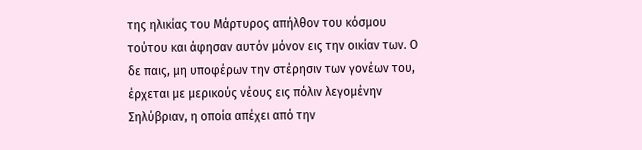της ηλικίας του Μάρτυρος απήλθον του κόσμου τούτου και άφησαν αυτόν μόνον εις την οικίαν των. Ο δε παις, μη υποφέρων την στέρησιν των γονέων του, έρχεται με μερικούς νέους εις πόλιν λεγομένην Σηλύβριαν, η οποία απέχει από την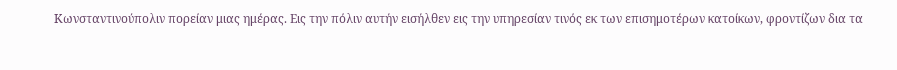Κωνσταντινούπολιν πορείαν μιας ημέρας. Εις την πόλιν αυτήν εισήλθεν εις την υπηρεσίαν τινός εκ των επισημοτέρων κατοίκων, φροντίζων δια τα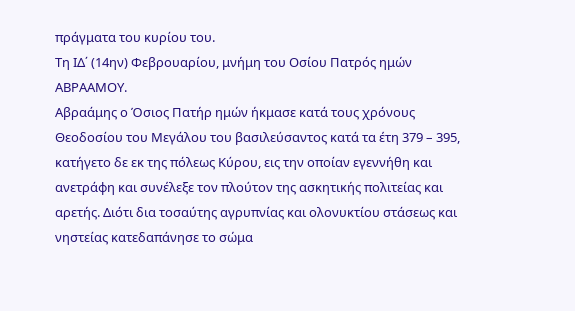πράγματα του κυρίου του.
Τη ΙΔ΄ (14ην) Φεβρουαρίου, μνήμη του Οσίου Πατρός ημών ΑΒΡΑΑΜΟΥ.
Αβραάμης ο Όσιος Πατήρ ημών ήκμασε κατά τους χρόνους Θεοδοσίου του Μεγάλου του βασιλεύσαντος κατά τα έτη 379 – 395, κατήγετο δε εκ της πόλεως Κύρου, εις την οποίαν εγεννήθη και ανετράφη και συνέλεξε τον πλούτον της ασκητικής πολιτείας και αρετής. Διότι δια τοσαύτης αγρυπνίας και ολονυκτίου στάσεως και νηστείας κατεδαπάνησε το σώμα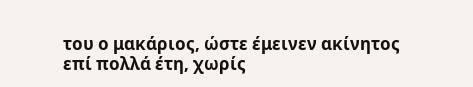του ο μακάριος, ώστε έμεινεν ακίνητος επί πολλά έτη, χωρίς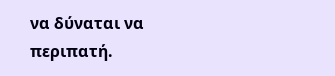να δύναται να περιπατή.